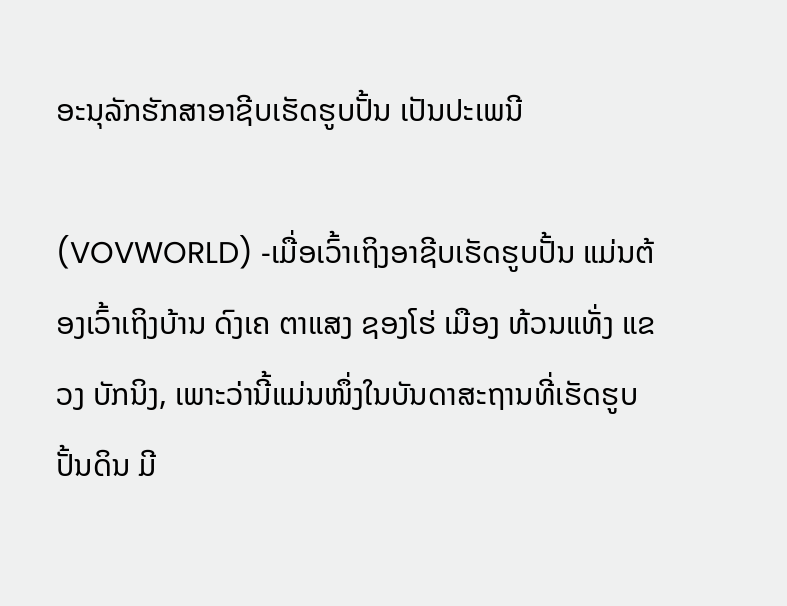ອະນຸລັກຮັກສາອາຊີບເຮັດຮູບປັ້ນ ເປັນປະເພນີ

(VOVWORLD) -ເມື່ອເວົ້າເຖິງອາຊີບເຮັດຮູບປັ້ນ ແມ່ນຕ້ອງເວົ້າເຖິງບ້ານ ດົງເຄ ຕາແສງ ຊອງໂຮ່ ເມືອງ ທ້ວນແທັ່ງ ແຂວງ ບັກນິງ, ເພາະວ່ານີ້ແມ່ນໜຶ່ງໃນບັນດາສະຖານທີ່ເຮັດຮູບປັ້ນດິນ ມີ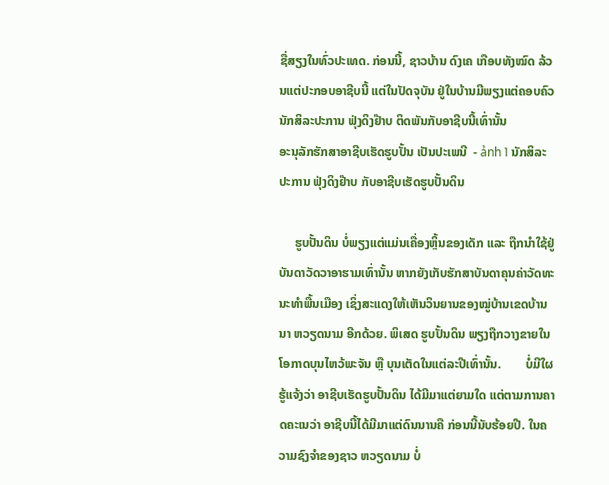ຊື່ສຽງໃນທົ່ວປະເທດ. ກ່ອນນີ້, ຊາວບ້ານ ດົງເຄ ເກືອບທັງໝົດ ລ້ວນແຕ່ປະກອບອາຊີບນີ້ ແຕ່ໃນປັດຈຸບັນ ຢູ່ໃນບ້ານມີພຽງແຕ່ຄອບຄົວນັກສິລະປະການ ຟຸ່ງດິງຢ໊າບ ຕິດພັນກັບອາຊີບນີ້ເທົ່ານັ້ນ
ອະນຸລັກຮັກສາອາຊີບເຮັດຮູບປັ້ນ ເປັນປະເພນີ  - ảnh 1 ນັກສິລະປະການ ຟຸ່ງດິງຢ໊າບ ກັບອາຊີບເຮັດຮູບປັ້ນດິນ

     ຮູບປັ້ນດິນ ບໍ່ພຽງແຕ່ແມ່ນເຄື່ອງຫຼິ້ນຂອງເດັກ ແລະ ຖືກນຳໃຊ້ຢູ່ບັນດາວັດວາອາຮາມເທົ່ານັ້ນ ຫາກຍັງເກັບຮັກສາບັນດາຄຸນຄ່າວັດທະນະທຳພື້ນເມືອງ ເຊິ່ງສະແດງໃຫ້ເຫັນວິນຍານຂອງໝູ່ບ້ານເຂດບ້ານນາ ຫວຽດນາມ ອີກດ້ວຍ. ພິເສດ ຮູບປັ້ນດິນ ພຽງຖືກວາງຂາຍໃນໂອກາດບຸນໄຫວ້ພະຈັນ ຫຼື ບຸນເຕັດໃນແຕ່ລະປີເທົ່ານັ້ນ.        ບໍ່ມີໃຜຮູ້ແຈ້ງວ່າ ອາຊີບເຮັດຮູບປັ້ນດິນ ໄດ້ມີມາແຕ່ຍາມໃດ ແຕ່ຕາມການຄາດຄະເນວ່າ ອາຊີບນີ້ໄດ້ມີມາແຕ່ດົນນານຄື ກ່ອນນີ້ນັບຮ້ອຍປີ. ໃນຄວາມຊົງຈຳຂອງຊາວ ຫວຽດນາມ ບໍ່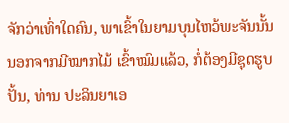ຈັກວ່າເທົ່າໃດຄົນ, ພາເຂົ້າໃນຍາມບຸນໄຫວ້ພະຈັນນັ້ນ ນອກຈາກມີໝາກໄມ້ ເຂົ້າໝົມແລ້ວ, ກໍ່ຕ້ອງມີຊຸດຮູບປັ້ນ, ທ່ານ ປະລິນຍາເອ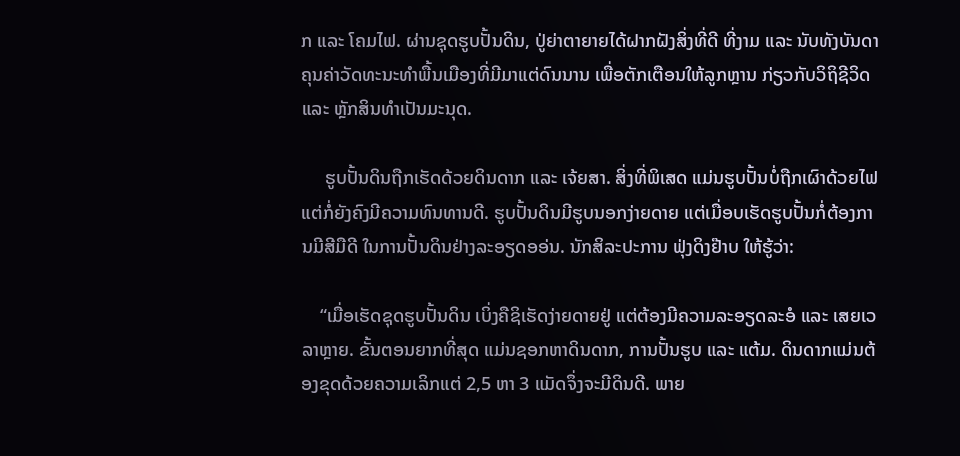ກ ແລະ ໂຄມໄຟ. ຜ່ານຊຸດຮູບປັ້ນດິນ, ປູ່ຍ່າຕາຍາຍໄດ້ຝາກຝັງສິ່ງທີ່ດີ ທີ່ງາມ ແລະ ນັບທັງບັນດາຄຸນຄ່າວັດທະນະທຳພື້ນເມືອງທີ່ມີມາແຕ່ດົນນານ ເພື່ອຕັກເຕືອນໃຫ້ລູກຫຼານ ກ່ຽວກັບວິຖິຊີວິດ ແລະ ຫຼັກສິນທຳເປັນມະນຸດ.

     ຮູບປັ້ນດິນຖືກເຮັດດ້ວຍດິນດາກ ແລະ ເຈ້ຍສາ. ສິ່ງທີ່ພິເສດ ແມ່ນຮູບປັ້ນບໍ່ຖືກເຜົາດ້ວຍໄຟ ແຕ່ກໍ່ຍັງຄົງມີຄວາມທົນທານດີ. ຮູບປັ້ນດິນມີຮູບນອກງ່າຍດາຍ ແຕ່ເມື່ອບເຮັດຮູບປັ້ນກໍ່ຕ້ອງການມີສີມືດີ ໃນການປັ້ນດິນຢ່າງລະອຽດອອ່ນ. ນັກສິລະປະການ ຟຸ່ງດິງຢ໊າບ ໃຫ້ຮູ້ວ່າ:

    “ເມື່ອເຮັດຊຸດຮູບປັ້ນດິນ ເບິ່ງຄືຊິເຮັດງ່າຍດາຍຢູ່ ແຕ່ຕ້ອງມີຄວາມລະອຽດລະອໍ ແລະ ເສຍເວລາຫຼາຍ. ຂັ້ນຕອນຍາກທີ່ສຸດ ແມ່ນຊອກຫາດິນດາກ, ການປັ້ນຮູບ ແລະ ແຕ້ມ. ດິນດາກແມ່ນຕ້ອງຂຸດດ້ວຍຄວາມເລິກແຕ່ 2,5 ຫາ 3 ແມັດຈຶ່ງຈະມີດິນດີ. ພາຍ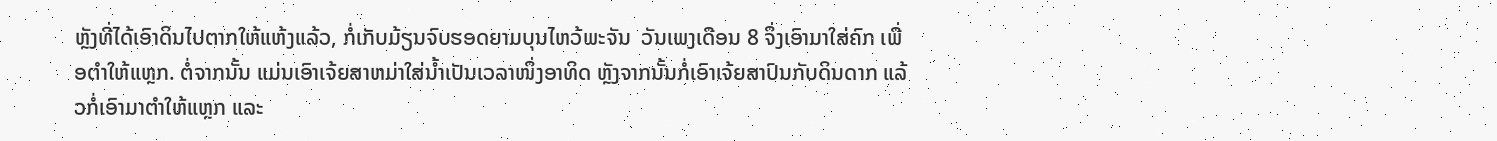ຫຼັງທີ່ໄດ້ເອົາດິນໄປຕາກໃຫ້ແຫ້ງແລ້ວ, ກໍ່ເກັບມ້ຽນຈົບຮອດຍາມບຸນໄຫວ້ພະຈັນ  ວັນເພງເດືອນ 8 ຈຶ່ງເອົາມາໃສ່ຄົກ ເພື່ອຕຳໃຫ້ແຫຼກ. ຕໍ່ຈາກນັ້ນ ແມ່ນເອົາເຈ້ຍສາຫມ່າໃສ່ນ້ຳເປັນເວລາໜຶ່ງອາທິດ ຫຼັງຈາກນັ້ນກໍ່ເອົາເຈ້ຍສາປົນກັບດິນດາກ ແລ້ວກໍ່ເອົາມາຕຳໃຫ້ແຫຼກ ແລະ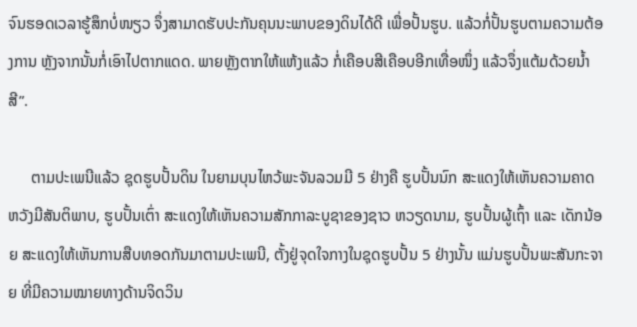ຈົນຮອດເວລາຮູ້ສຶກບໍ່ໜຽວ ຈຶ່ງສາມາດຮັບປະກັນຄຸນນະພາບຂອງດິນໄດ້ດີ ເພື່ອປັ້ນຮູບ. ແລ້ວກໍ່ປັ້ນຮູບຕາມຄວາມຕ້ອງການ ຫຼັງຈາກນັ້ນກໍ່ເອົາໄປຕາກແດດ. ພາຍຫຼັງຕາກໃຫ້ແຫ້ງແລ້ວ ກໍ່ເຄືອບສີເຄືອບອີກເທື່ອໜຶ່ງ ແລ້ວຈຶ່ງແຕ້ມດ້ວຍນ້ຳສີ”.

      ຕາມປະເພນີແລ້ວ ຊຸດຮູບປັ້ນດິນ ໃນຍາມບຸນໄຫວ້ພະຈັນລວມມີ 5 ຢ່າງຄື ຮູບປັ້ນນົກ ສະແດງໃຫ້ເຫັນຄວາມຄາດຫວັງມີສັນຕິພາບ, ຮູບປັ້ນເຕົ່າ ສະແດງໃຫ້ເຫັນຄວາມສັກກາລະບູຊາຂອງຊາວ ຫວຽດນາມ, ຮູບປັ້ນຜູ້ເຖົ້າ ແລະ ເດັກນ້ອຍ ສະແດງໃຫ້ເຫັນການສືບທອດກັນມາຕາມປະເພນີ, ຕັ້ງຢູ່ຈຸດໃຈກາງໃນຊຸດຮູບປັ້ນ 5 ຢ່າງນັ້ນ ແມ່ນຮູບປັ້ນພະສັນກະຈາຍ ທີ່ມີຄວາມໝາຍທາງດ້ານຈິດວິນ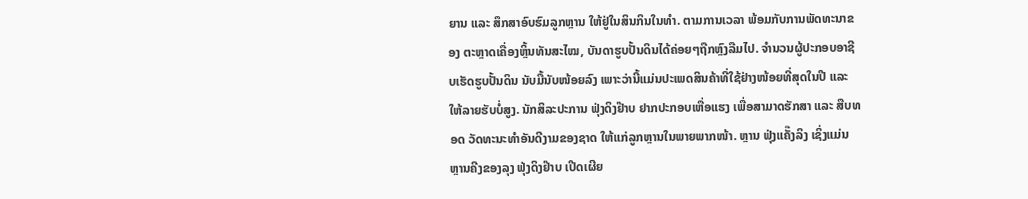ຍານ ແລະ ສຶກສາອົບຮົມລູກຫຼານ ໃຫ້ຢູ່ໃນສິນກິນໃນທຳ. ຕາມການເວລາ ພ້ອມກັບການພັດທະນາຂອງ ຕະຫຼາດເຄື່ອງຫຼິ້ນທັນສະໄໝ, ບັນດາຮູບປັ້ນດິນໄດ້ຄ່ອຍໆຖືກຫຼົງລືມໄປ. ຈຳນວນຜູ້ປະກອບອາຊີບເຮັດຮູບປັ້ນດິນ ນັບມື້ນັບໜ້ອຍລົງ ເພາະວ່ານີ້ແມ່ນປະເພດສິນຄ້າທີ່ໃຊ້ຢ່າງໜ້ອຍທີ່ສຸດໃນປີ ແລະ ໃຫ້ລາຍຮັບບໍ່ສູງ. ນັກສິລະປະການ ຟຸ່ງດິງຢ໊າບ ຢາກປະກອບເຫື່ອແຮງ ເພື່ອສາມາດຮັກສາ ແລະ ສືບທອດ ວັດທະນະທຳອັນດີງາມຂອງຊາດ ໃຫ້ແກ່ລູກຫຼານໃນພາຍພາກໜ້າ. ຫຼານ ຟຸ່ງແຄັ໊ງລິງ ເຊິ່ງແມ່ນຫຼານຄີງຂອງລຸງ ຟຸ່ງດິງຢ໊າບ ເປີດເຜີຍ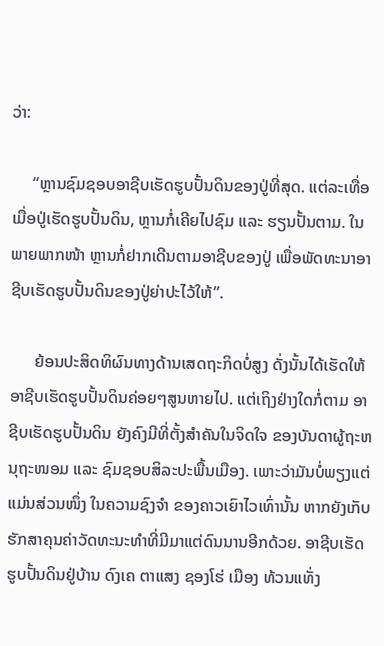ວ່າ:

     “ຫຼານຊົມຊອບອາຊີບເຮັດຮູບປັ້ນດິນຂອງປູ່ທີ່ສຸດ. ແຕ່ລະເທື່ອເມື່ອປູ່ເຮັດຮູບປັ້ນດິນ, ຫຼານກໍ່ເຄີຍໄປຊົມ ແລະ ຮຽນປັ້ນຕາມ. ໃນພາຍພາກໜ້າ ຫຼານກໍ່ຢາກເດີນຕາມອາຊີບຂອງປູ່ ເພື່ອພັດທະນາອາຊີບເຮັດຮູບປັ້ນດິນຂອງປູ່ຍ່າປະໄວ້ໃຫ້”.

      ຍ້ອນປະສິດທິຜົນທາງດ້ານເສດຖະກິດບໍ່ສູງ ດັ່ງນັ້ນໄດ້ເຮັດໃຫ້ອາຊີບເຮັດຮູບປັ້ນດິນຄ່ອຍໆສູນຫາຍໄປ. ແຕ່ເຖິງຢ່າງໃດກໍ່ຕາມ ອາຊີບເຮັດຮູບປັ້ນດິນ ຍັງຄົງມີທີ່ຕັ້ງສຳຄັນໃນຈິດໃຈ ຂອງບັນດາຜູ້ຖະຫນຸຖະໜອມ ແລະ ຊົມຊອບສິລະປະພື້ນເມືອງ. ເພາະວ່າມັນບໍ່ພຽງແຕ່ແມ່ນສ່ວນໜຶ່ງ ໃນຄວາມຊົງຈຳ ຂອງຄາວເຍົາໄວເທົ່ານັ້ນ ຫາກຍັງເກັບຮັກສາຄຸນຄ່າວັດທະນະທຳທີ່ມີມາແຕ່ດົນນານອີກດ້ວຍ. ອາຊີບເຮັດຮູບປັ້ນດິນຢູ່ບ້ານ ດົງເຄ ຕາແສງ ຊອງໂຮ່ ເມືອງ ທ້ວນແທັ່ງ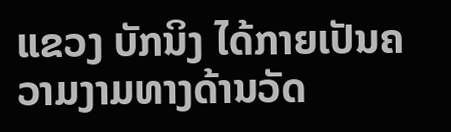ແຂວງ ບັກນິງ ໄດ້ກາຍເປັນຄວາມງາມທາງດ້ານວັດ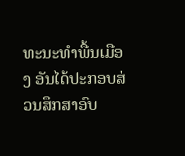ທະນະທຳພື້ນເມືອງ ອັນໄດ້ປະກອບສ່ວນສຶກສາອົບ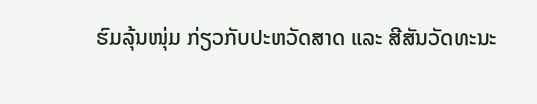ຮົມລຸ້ນໜຸ່ມ ກ່ຽວກັບປະຫວັດສາດ ແລະ ສີສັນວັດທະນະ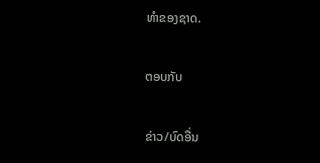ທຳຂອງຊາດ.

ຕອບກັບ

ຂ່າວ/ບົດອື່ນ